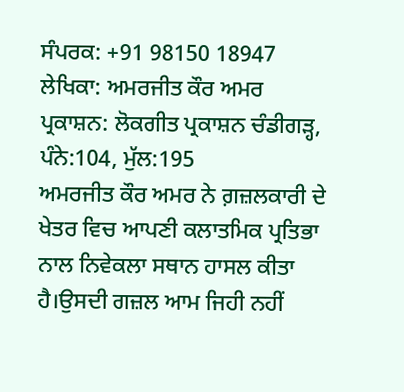ਸੰਪਰਕ: +91 98150 18947
ਲੇਖਿਕਾ: ਅਮਰਜੀਤ ਕੌਰ ਅਮਰ
ਪ੍ਰਕਾਸ਼ਨ: ਲੋਕਗੀਤ ਪ੍ਰਕਾਸ਼ਨ ਚੰਡੀਗੜ੍ਹ, ਪੰਨੇ:104, ਮੁੱਲ:195
ਅਮਰਜੀਤ ਕੌਰ ਅਮਰ ਨੇ ਗ਼ਜ਼ਲਕਾਰੀ ਦੇ ਖੇਤਰ ਵਿਚ ਆਪਣੀ ਕਲਾਤਮਿਕ ਪ੍ਰਤਿਭਾ ਨਾਲ ਨਿਵੇਕਲਾ ਸਥਾਨ ਹਾਸਲ ਕੀਤਾ ਹੈ।ਉਸਦੀ ਗਜ਼ਲ ਆਮ ਜਿਹੀ ਨਹੀਂ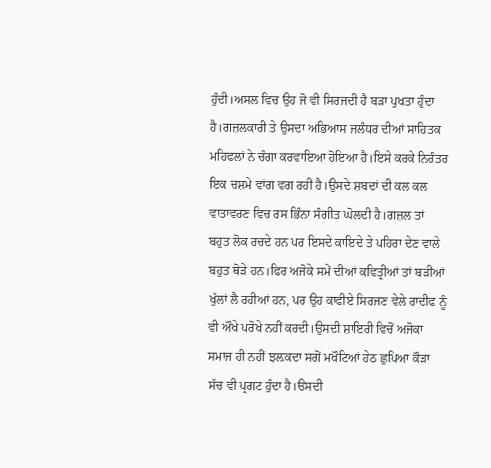ਹੁੰਦੀ।ਅਸਲ ਵਿਚ ਉਹ ਜੋ ਵੀ ਸਿਰਜਦੀ ਹੈ ਬੜਾ ਪੁਖਤਾ ਹੁੰਦਾ ਹੈ।ਗਜ਼ਲਕਾਰੀ ਤੇ ਉਸਦਾ ਅਭਿਆਸ ਜਲੰਧਰ ਦੀਆਂ ਸਾਹਿਤਕ ਮਹਿਫਲਾਂ ਨੇ ਚੰਗਾ ਕਰਵਾਇਆ ਹੋਇਆ ਹੈ।ਇਸੇ ਕਰਕੇ ਨਿਰੰਤਰ ਇਕ ਚਸ਼ਮੇ ਵਾਂਗ ਵਗ ਰਹੀ ਹੈ।ਉਸਦੇ ਸ਼ਬਦਾਂ ਦੀ ਕਲ ਕਲ ਵਾਤਾਵਰਣ ਵਿਚ ਰਸ ਭਿੰਨਾ ਸੰਗੀਤ ਘੋਲਦੀ ਹੈ।ਗਜ਼ਲ ਤਾਂ ਬਹੁਤ ਲੋਕ ਰਚਦੇ ਹਨ ਪਰ ਇਸਦੇ ਕਾਇਦੇ ਤੇ ਪਹਿਰਾ ਦੇਣ ਵਾਲੇ ਬਹੁਤ ਥੋੜੇ ਹਨ।ਫਿਰ ਅਜੋਕੇ ਸਮੇਂ ਦੀਆਂ ਕਵਿਤ੍ਰੀਆਂ ਤਾਂ ਬੜੀਆਂ ਖੁੱਲਾਂ ਲੈ ਰਹੀਆਂ ਹਨ, ਪਰ ਉਹ ਕਾਫੀਏ ਸਿਰਜਣ ਵੇਲੇ ਰਾਦੀਫ ਨੂੰ ਵੀ ਔਖੇ ਪਰੋਖੇ ਨਹੀਂ ਕਰਦੀ।ਉਸਦੀ ਸ਼ਾਇਰੀ ਵਿਚੋਂ ਅਜੋਕਾ ਸਮਾਜ ਹੀ ਨਹੀਂ ਝਲ਼ਕਦਾ ਸਗੋਂ ਮਖੌਟਿਆਂ ਹੇਠ ਛੁਪਿਆ ਕੌੜਾ ਸੱਚ ਵੀ ਪ੍ਰਗਟ ਹੁੰਦਾ ਹੈ।ੳਸਦੀ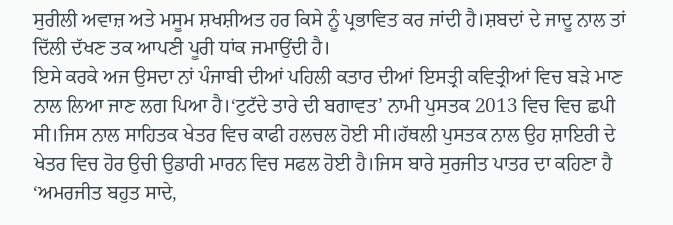ਸੁਰੀਲੀ ਅਵਾਜ਼ ਅਤੇ ਮਸੂਮ ਸ਼ਖਸ਼ੀਅਤ ਹਰ ਕਿਸੇ ਨੂੰ ਪ੍ਰਭਾਵਿਤ ਕਰ ਜਾਂਦੀ ਹੈ।ਸ਼ਬਦਾਂ ਦੇ ਜਾਦੂ ਨਾਲ ਤਾਂ ਦਿੱਲੀ ਦੱਖਣ ਤਕ ਆਪਣੀ ਪੂਰੀ ਧਾਂਕ ਜਮਾਉਂਦੀ ਹੈ।
ਇਸੇ ਕਰਕੇ ਅਜ ਉਸਦਾ ਨਾਂ ਪੰਜਾਬੀ ਦੀਆਂ ਪਹਿਲੀ ਕਤਾਰ ਦੀਆਂ ਇਸਤ੍ਰੀ ਕਵਿਤ੍ਰੀਆਂ ਵਿਚ ਬੜੇ ਮਾਣ ਨਾਲ ਲਿਆ ਜਾਣ ਲਗ ਪਿਆ ਹੈ।‘ਟੁਟੱਦੇ ਤਾਰੇ ਦੀ ਬਗਾਵਤ’ ਨਾਮੀ ਪੁਸਤਕ 2013 ਵਿਚ ਵਿਚ ਛਪੀ ਸੀ।ਜਿਸ ਨਾਲ ਸਾਹਿਤਕ ਖੇਤਰ ਵਿਚ ਕਾਫੀ ਹਲਚਲ ਹੋਈ ਸੀ।ਹੱਥਲੀ ਪੁਸਤਕ ਨਾਲ ਉਹ ਸ਼ਾਇਰੀ ਦੇ ਖੇਤਰ ਵਿਚ ਹੋਰ ਉਚੀ ਉਡਾਰੀ ਮਾਰਨ ਵਿਚ ਸਫਲ ਹੋਈ ਹੈ।ਜਿਸ ਬਾਰੇ ਸੁਰਜੀਤ ਪਾਤਰ ਦਾ ਕਹਿਣਾ ਹੈ ‘ਅਮਰਜੀਤ ਬਹੁਤ ਸਾਦੇ,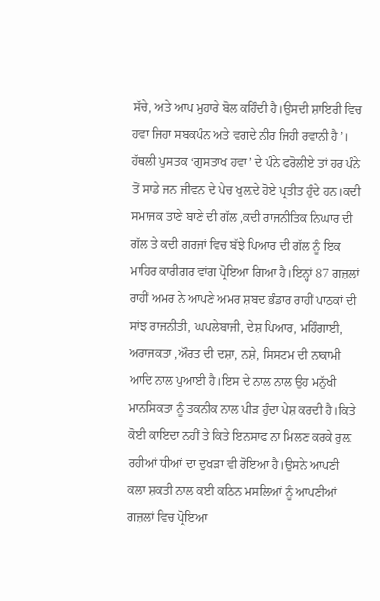ਸੱਚੇ, ਅਤੇ ਆਪ ਮੁਹਾਰੇ ਬੋਲ ਕਹਿੰਦੀ ਹੈ।ਉਸਦੀ ਸ਼ਾਇਰੀ ਵਿਚ ਹਵਾ ਜਿਹਾ ਸਬਕਪੰਨ ਅਤੇ ਵਗਦੇ ਨੀਰ ਜਿਹੀ ਰਵਾਨੀ ਹੈ’।
ਹੱਥਲੀ ਪੁਸਤਕ ‘ਗੁਸਤਾਖ ਹਵਾ’ ਦੇ ਪੰਨੇ ਫਰੋਲੀਏ ਤਾਂ ਹਰ ਪੰਨੇ ਤੋਂ ਸਾਡੇ ਜਨ ਜੀਵਨ ਦੇ ਪੇਚ ਖੁਲ਼ਦੇ ਹੋਏ ਪ੍ਰਤੀਤ ਹੁੰਦੇ ਹਨ।ਕਦੀ ਸਮਾਜਕ ਤਾਣੇ ਬਾਣੇ ਦੀ ਗੱਲ ,ਕਦੀ ਰਾਜਨੀਤਿਕ ਨਿਘਾਰ ਦੀ ਗੱਲ ਤੇ ਕਦੀ ਗਰਜਾਂ ਵਿਚ ਬੱਝੇ ਪਿਆਰ ਦੀ ਗੱਲ ਨੂੰ ਇਕ ਮਾਹਿਰ ਕਾਰੀਗਰ ਵਾਂਗ ਪ੍ਰੋਇਆ ਗਿਆ ਹੈ।ਇਨ੍ਹਾਂ 87 ਗਜ਼ਲਾਂ ਰਾਹੀਂ ਅਮਰ ਨੇ ਆਪਣੇ ਅਮਰ ਸ਼ਬਦ ਭੰਡਾਰ ਰਾਹੀਂ ਪਾਠਕਾਂ ਦੀ ਸਾਂਝ ਰਾਜਨੀਤੀ, ਘਪਲੇਬਾਜੀ, ਦੇਸ਼ ਪਿਆਰ, ਮਹਿੰਗਾਈ, ਅਰਾਜਕਤਾ ,ਔਰਤ ਦੀ ਦਸ਼ਾ, ਨਸ਼ੇ, ਸਿਸਟਮ ਦੀ ਨਾਕਾਮੀ ਆਦਿ ਨਾਲ ਪੁਆਈ ਹੈ।ਇਸ ਦੇ ਨਾਲ ਨਾਲ ਉਹ ਮਨੁੱਖੀ ਮਾਨਸਿਕਤਾ ਨੂੰ ਤਕਨੀਕ ਨਾਲ ਪੀੜ ਹੁੰਦਾ ਪੇਸ਼ ਕਰਦੀ ਹੈ।ਕਿਤੇ ਕੋਈ ਕਾਇਦਾ ਨਹੀਂ ਤੇ ਕਿਤੇ ਇਨਸਾਫ ਨਾ ਮਿਲਣ ਕਰਕੇ ਰੁਲ਼ ਰਹੀਆਂ ਧੀਆਂ ਦਾ ਦੁਖੜਾ ਵੀ ਰੋਇਆ ਹੈ।ਉਸਨੇ ਆਪਣੀ ਕਲਾ ਸ਼ਕਤੀ ਨਾਲ ਕਈ ਕਠਿਨ ਮਸਲਿਆਂ ਨੂੰ ਆਪਣੀਆਂ ਗਜ਼ਲਾਂ ਵਿਚ ਪ੍ਰੋਇਆ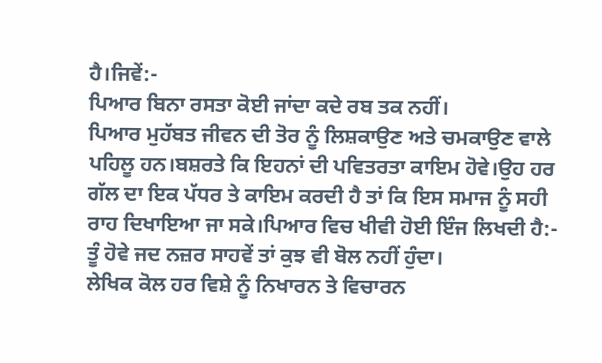ਹੈ।ਜਿਵੇਂ:-
ਪਿਆਰ ਬਿਨਾ ਰਸਤਾ ਕੋਈ ਜਾਂਦਾ ਕਦੇ ਰਬ ਤਕ ਨਹੀਂ।
ਪਿਆਰ ਮੁਹੱਬਤ ਜੀਵਨ ਦੀ ਤੋਰ ਨੂੰ ਲਿਸ਼ਕਾਉਣ ਅਤੇ ਚਮਕਾਉਣ ਵਾਲੇ ਪਹਿਲੂ ਹਨ।ਬਸ਼ਰਤੇ ਕਿ ਇਹਨਾਂ ਦੀ ਪਵਿਤਰਤਾ ਕਾਇਮ ਹੋਵੇ।ਉਹ ਹਰ ਗੱਲ ਦਾ ਇਕ ਪੱਧਰ ਤੇ ਕਾਇਮ ਕਰਦੀ ਹੈ ਤਾਂ ਕਿ ਇਸ ਸਮਾਜ ਨੂੰ ਸਹੀ ਰਾਹ ਦਿਖਾਇਆ ਜਾ ਸਕੇ।ਪਿਆਰ ਵਿਚ ਖੀਵੀ ਹੋਈ ਇੰਜ ਲਿਖਦੀ ਹੈ:-
ਤੂੰ ਹੋਵੇ ਜਦ ਨਜ਼ਰ ਸਾਹਵੇਂ ਤਾਂ ਕੁਝ ਵੀ ਬੋਲ ਨਹੀਂ ਹੁੰਦਾ।
ਲੇਖਿਕ ਕੋਲ ਹਰ ਵਿਸ਼ੇ ਨੂੰ ਨਿਖਾਰਨ ਤੇ ਵਿਚਾਰਨ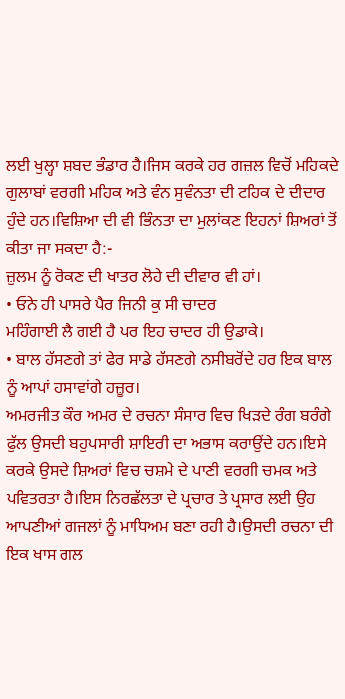ਲਈ ਖੁਲ੍ਹਾ ਸ਼ਬਦ ਭੰਡਾਰ ਹੈ।ਜਿਸ ਕਰਕੇ ਹਰ ਗਜ਼ਲ ਵਿਚੋਂ ਮਹਿਕਦੇ ਗੁਲਾਬਾਂ ਵਰਗੀ ਮਹਿਕ ਅਤੇ ਵੰਨ ਸੁਵੰਨਤਾ ਦੀ ਟਹਿਕ ਦੇ ਦੀਦਾਰ ਹੁੰਦੇ ਹਨ।ਵਿਸ਼ਿਆ ਦੀ ਵੀ ਭਿੰਨਤਾ ਦਾ ਮੁਲਾਂਕਣ ਇਹਨਾਂ ਸ਼ਿਅਰਾਂ ਤੋਂ ਕੀਤਾ ਜਾ ਸਕਦਾ ਹੈ:-
ਜ਼ੁਲਮ ਨੂੰ ਰੋਕਣ ਦੀ ਖਾਤਰ ਲੋਹੇ ਦੀ ਦੀਵਾਰ ਵੀ ਹਾਂ।
• ਓਨੇ ਹੀ ਪਾਸਰੇ ਪੈਰ ਜਿਨੀ ਕੁ ਸੀ ਚਾਦਰ
ਮਹਿੰਗਾਈ ਲੈ ਗਈ ਹੈ ਪਰ ਇਹ ਚਾਦਰ ਹੀ ਉਡਾਕੇ।
• ਬਾਲ ਹੱਸਣਗੇ ਤਾਂ ਫੇਰ ਸਾਡੇ ਹੱਸਣਗੇ ਨਸੀਬਰੋਂਦੇ ਹਰ ਇਕ ਬਾਲ ਨੂੰ ਆਪਾਂ ਹਸਾਵਾਂਗੇ ਹਜ਼ੂਰ।
ਅਮਰਜੀਤ ਕੌਰ ਅਮਰ ਦੇ ਰਚਨਾ ਸੰਸਾਰ ਵਿਚ ਖਿੜਦੇ ਰੰਗ ਬਰੰਗੇ ਫੁੱਲ ਉਸਦੀ ਬਹੁਪਸਾਰੀ ਸ਼ਾਇਰੀ ਦਾ ਅਭਾਸ ਕਰਾਉਂਦੇ ਹਨ।ਇਸੇ ਕਰਕੇ ਉਸਦੇ ਸ਼ਿਅਰਾਂ ਵਿਚ ਚਸ਼ਮੇ ਦੇ ਪਾਣੀ ਵਰਗੀ ਚਮਕ ਅਤੇ ਪਵਿਤਰਤਾ ਹੈ।ਇਸ ਨਿਰਛੱਲਤਾ ਦੇ ਪ੍ਰਚਾਰ ਤੇ ਪ੍ਰਸਾਰ ਲਈ ਉਹ ਆਪਣੀਆਂ ਗਜਲਾਂ ਨੂੰ ਮਾਧਿਅਮ ਬਣਾ ਰਹੀ ਹੈ।ਉਸਦੀ ਰਚਨਾ ਦੀ ਇਕ ਖਾਸ ਗਲ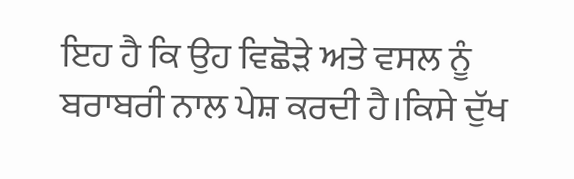ਇਹ ਹੈ ਕਿ ਉਹ ਵਿਛੋੜੇ ਅਤੇ ਵਸਲ ਨੂੰ ਬਰਾਬਰੀ ਨਾਲ ਪੇਸ਼ ਕਰਦੀ ਹੈ।ਕਿਸੇ ਦੁੱਖ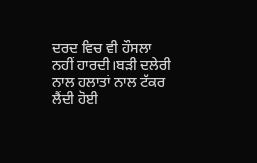ਦਰਦ ਵਿਚ ਵੀ ਹੌਸਲਾ ਨਹੀਂ ਹਾਰਦੀ।ਬੜੀ ਦਲੇਰੀ ਨਾਲ ਹਲਾਤਾਂ ਨਾਲ ਟੱਕਰ ਲੈਂਦੀ ਹੋਈ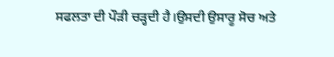ਸਫਲਤਾ ਦੀ ਪੌੜੀ ਚੜ੍ਹਦੀ ਹੈ।ਉਸਦੀ ਉਸਾਰੂ ਸੋਚ ਅਤੇ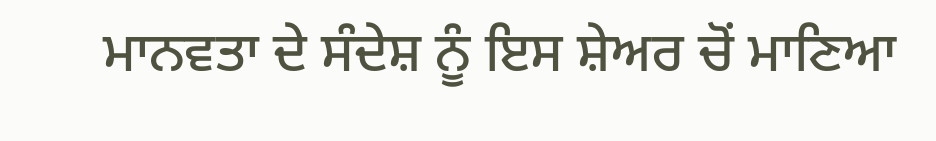ਮਾਨਵਤਾ ਦੇ ਸੰਦੇਸ਼ ਨੂੰ ਇਸ ਸ਼ੇਅਰ ਚੋਂ ਮਾਣਿਆ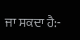ਜਾ ਸਕਦਾ ਹੈ:-